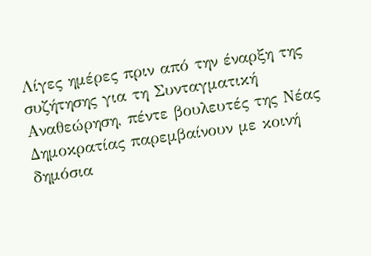Λίγες ημέρες πριν από την έναρξη της συζήτησης για τη Συνταγματική Αναθεώρηση, πέντε βουλευτές της Νέας Δημοκρατίας παρεμβαίνουν με κοινή δημόσια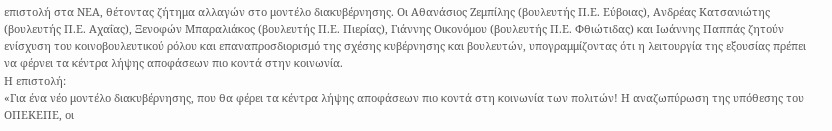επιστολή στα ΝΕΑ, θέτοντας ζήτημα αλλαγών στο μοντέλο διακυβέρνησης. Οι Αθανάσιος Ζεμπίλης (βουλευτής Π.Ε. Εύβοιας), Ανδρέας Κατσανιώτης (βουλευτής Π.Ε. Αχαΐας), Ξενοφών Μπαραλιάκος (βουλευτής Π.Ε. Πιερίας), Γιάννης Οικονόμου (βουλευτής Π.Ε. Φθιώτιδας) και Ιωάννης Παππάς ζητούν ενίσχυση του κοινοβουλευτικού ρόλου και επαναπροσδιορισμό της σχέσης κυβέρνησης και βουλευτών, υπογραμμίζοντας ότι η λειτουργία της εξουσίας πρέπει να φέρνει τα κέντρα λήψης αποφάσεων πιο κοντά στην κοινωνία.
Η επιστολή:
«Για ένα νέο μοντέλο διακυβέρνησης, που θα φέρει τα κέντρα λήψης αποφάσεων πιο κοντά στη κοινωνία των πολιτών! Η αναζωπύρωση της υπόθεσης του ΟΠΕΚΕΠΕ, οι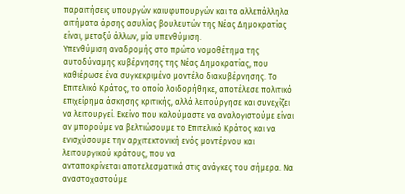παραιτήσεις υπουργών καιυφυπουργών και τα αλλεπάλληλα αιτήματα άρσης ασυλίας βουλευτών της Νέας Δημοκρατίας είναι, μεταξύ άλλων, μία υπενθύμιση.
Υπενθύμιση αναδρομής στο πρώτο νομοθέτημα της αυτοδύναμης κυβέρνησης της Νέας Δημοκρατίας, που καθιέρωσε ένα συγκεκριμένο μοντέλο διακυβέρνησης. Το Επιτελικό Κράτος, το οποίο λοιδορήθηκε, αποτέλεσε πολιτικό επιχείρημα άσκησης κριτικής, αλλά λειτούργησε και συνεχίζει να λειτουργεί. Εκείνο που καλούμαστε να αναλογιστούμε είναι αν μπορούμε να βελτιώσουμε το Επιτελικό Κράτος και να ενισχύσουμε την αρχιτεκτονική ενός μοντέρνου και λειτουργικού κράτους, που να
ανταποκρίνεται αποτελεσματικά στις ανάγκες του σήμερα. Να αναστοχαστούμε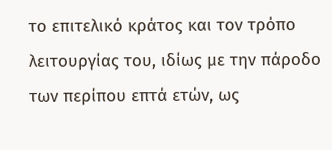το επιτελικό κράτος και τον τρόπο λειτουργίας του, ιδίως με την πάροδο των περίπου επτά ετών, ως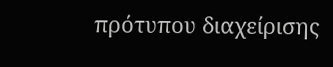πρότυπου διαχείρισης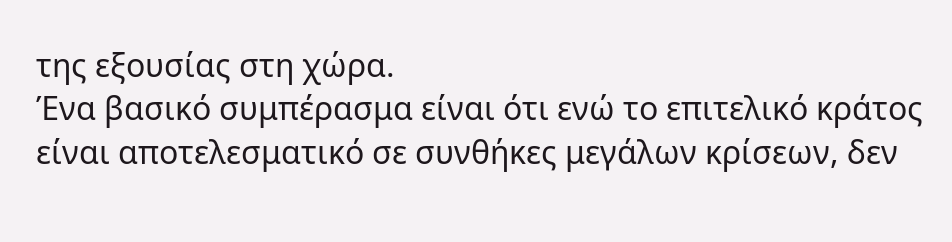της εξουσίας στη χώρα.
Ένα βασικό συμπέρασμα είναι ότι ενώ το επιτελικό κράτος είναι αποτελεσματικό σε συνθήκες μεγάλων κρίσεων, δεν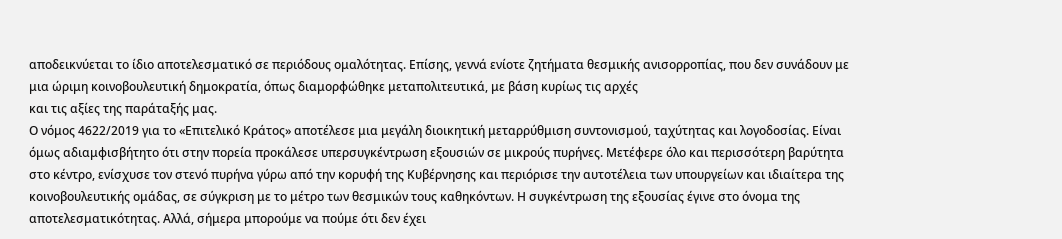αποδεικνύεται το ίδιο αποτελεσματικό σε περιόδους ομαλότητας. Επίσης, γεννά ενίοτε ζητήματα θεσμικής ανισορροπίας, που δεν συνάδουν με μια ώριμη κοινοβουλευτική δημοκρατία, όπως διαμορφώθηκε μεταπολιτευτικά, με βάση κυρίως τις αρχές
και τις αξίες της παράταξής μας.
Ο νόμος 4622/2019 για το «Επιτελικό Κράτος» αποτέλεσε μια μεγάλη διοικητική μεταρρύθμιση συντονισμού, ταχύτητας και λογοδοσίας. Είναι όμως αδιαμφισβήτητο ότι στην πορεία προκάλεσε υπερσυγκέντρωση εξουσιών σε μικρούς πυρήνες. Μετέφερε όλο και περισσότερη βαρύτητα στο κέντρο, ενίσχυσε τον στενό πυρήνα γύρω από την κορυφή της Κυβέρνησης και περιόρισε την αυτοτέλεια των υπουργείων και ιδιαίτερα της κοινοβουλευτικής ομάδας, σε σύγκριση με το μέτρο των θεσμικών τους καθηκόντων. Η συγκέντρωση της εξουσίας έγινε στο όνομα της αποτελεσματικότητας. Αλλά, σήμερα μπορούμε να πούμε ότι δεν έχει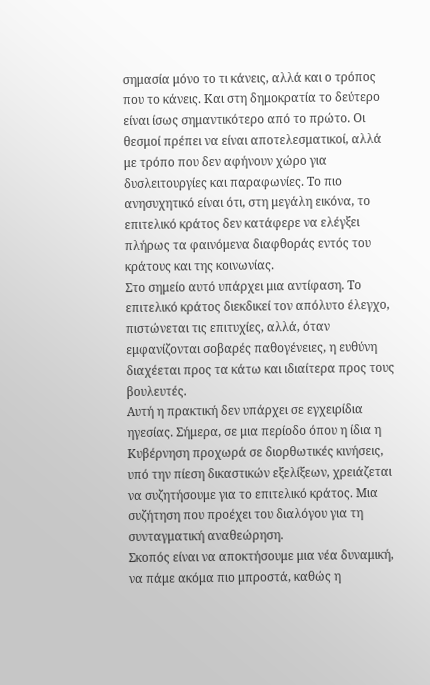σημασία μόνο το τι κάνεις, αλλά και ο τρόπος που το κάνεις. Και στη δημοκρατία το δεύτερο είναι ίσως σημαντικότερο από το πρώτο. Οι θεσμοί πρέπει να είναι αποτελεσματικοί, αλλά με τρόπο που δεν αφήνουν χώρο για δυσλειτουργίες και παραφωνίες. Το πιο ανησυχητικό είναι ότι, στη μεγάλη εικόνα, το επιτελικό κράτος δεν κατάφερε να ελέγξει πλήρως τα φαινόμενα διαφθοράς εντός του κράτους και της κοινωνίας.
Στο σημείο αυτό υπάρχει μια αντίφαση. Το επιτελικό κράτος διεκδικεί τον απόλυτο έλεγχο, πιστώνεται τις επιτυχίες, αλλά, όταν εμφανίζονται σοβαρές παθογένειες, η ευθύνη διαχέεται προς τα κάτω και ιδιαίτερα προς τους βουλευτές.
Αυτή η πρακτική δεν υπάρχει σε εγχειρίδια ηγεσίας. Σήμερα, σε μια περίοδο όπου η ίδια η Κυβέρνηση προχωρά σε διορθωτικές κινήσεις, υπό την πίεση δικαστικών εξελίξεων, χρειάζεται να συζητήσουμε για το επιτελικό κράτος. Μια συζήτηση που προέχει του διαλόγου για τη συνταγματική αναθεώρηση.
Σκοπός είναι να αποκτήσουμε μια νέα δυναμική, να πάμε ακόμα πιο μπροστά, καθώς η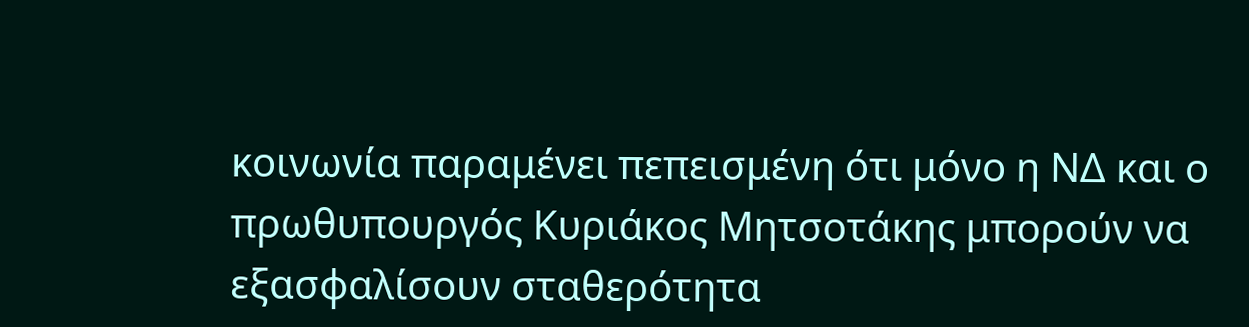κοινωνία παραμένει πεπεισμένη ότι μόνο η ΝΔ και ο πρωθυπουργός Κυριάκος Μητσοτάκης μπορούν να εξασφαλίσουν σταθερότητα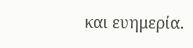και ευημερία.